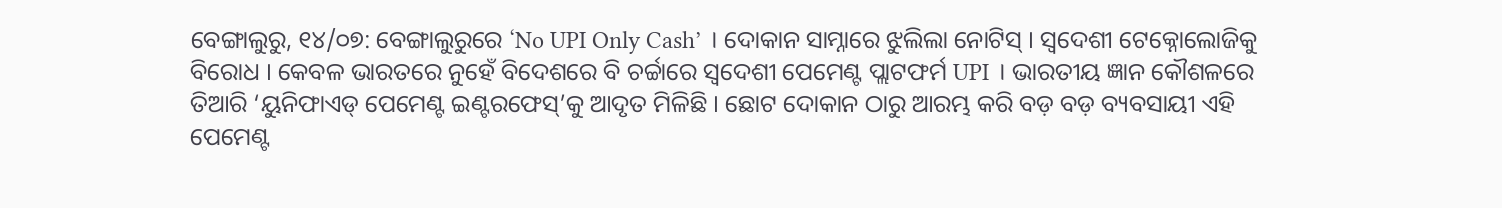ବେଙ୍ଗାଲୁରୁ, ୧୪/୦୭: ବେଙ୍ଗାଲୁରୁରେ ‘No UPI Only Cash’ । ଦୋକାନ ସାମ୍ନାରେ ଝୁଲିଲା ନୋଟିସ୍ । ସ୍ୱଦେଶୀ ଟେକ୍ନୋଲୋଜିକୁ ବିରୋଧ । କେବଳ ଭାରତରେ ନୁହେଁ ବିଦେଶରେ ବି ଚର୍ଚ୍ଚାରେ ସ୍ବଦେଶୀ ପେମେଣ୍ଟ ପ୍ଲାଟଫର୍ମ UPI । ଭାରତୀୟ ଜ୍ଞାନ କୌଶଳରେ ତିଆରି ‘ୟୁନିଫାଏଡ୍ ପେମେଣ୍ଟ ଇଣ୍ଟରଫେସ୍’କୁ ଆଦୃତ ମିଳିଛି । ଛୋଟ ଦୋକାନ ଠାରୁ ଆରମ୍ଭ କରି ବଡ଼ ବଡ଼ ବ୍ୟବସାୟୀ ଏହି ପେମେଣ୍ଟ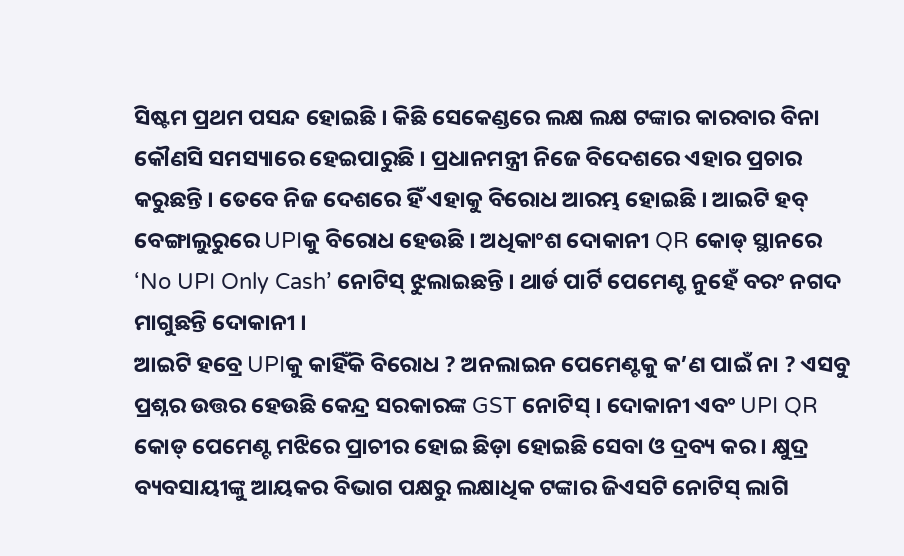ସିଷ୍ଟମ ପ୍ରଥମ ପସନ୍ଦ ହୋଇଛି । କିଛି ସେକେଣ୍ଡରେ ଲକ୍ଷ ଲକ୍ଷ ଟଙ୍କାର କାରବାର ବିନା କୌଣସି ସମସ୍ୟାରେ ହେଇପାରୁଛି । ପ୍ରଧାନମନ୍ତ୍ରୀ ନିଜେ ବିଦେଶରେ ଏହାର ପ୍ରଚାର କରୁଛନ୍ତି । ତେବେ ନିଜ ଦେଶରେ ହିଁ ଏହାକୁ ବିରୋଧ ଆରମ୍ଭ ହୋଇଛି । ଆଇଟି ହବ୍ ବେଙ୍ଗାଲୁରୁରେ UPIକୁ ବିରୋଧ ହେଉଛି । ଅଧିକାଂଶ ଦୋକାନୀ QR କୋଡ୍ ସ୍ଥାନରେ ‘No UPI Only Cash’ ନୋଟିସ୍ ଝୁଲାଇଛନ୍ତି । ଥାର୍ଡ ପାର୍ଟି ପେମେଣ୍ଟ ନୁହେଁ ବରଂ ନଗଦ ମାଗୁଛନ୍ତି ଦୋକାନୀ ।
ଆଇଟି ହବ୍ରେ UPIକୁ କାହିଁକି ବିରୋଧ ? ଅନଲାଇନ ପେମେଣ୍ଟକୁ କ’ଣ ପାଇଁ ନା ? ଏସବୁ ପ୍ରଶ୍ନର ଉତ୍ତର ହେଉଛି କେନ୍ଦ୍ର ସରକାରଙ୍କ GST ନୋଟିସ୍ । ଦୋକାନୀ ଏବଂ UPI QR କୋଡ୍ ପେମେଣ୍ଟ ମଝିରେ ପ୍ରାଚୀର ହୋଇ ଛିଡ଼ା ହୋଇଛି ସେବା ଓ ଦ୍ରବ୍ୟ କର । କ୍ଷୁଦ୍ର ବ୍ୟବସାୟୀଙ୍କୁ ଆୟକର ବିଭାଗ ପକ୍ଷରୁ ଲକ୍ଷାଧିକ ଟଙ୍କାର ଜିଏସଟି ନୋଟିସ୍ ଲାଗି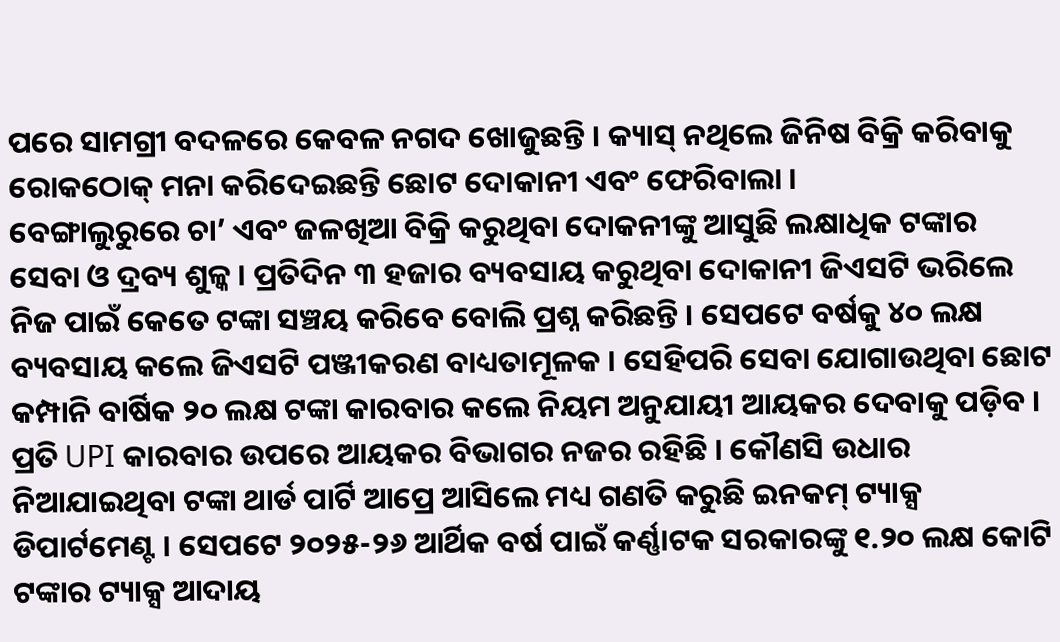ପରେ ସାମଗ୍ରୀ ବଦଳରେ କେବଳ ନଗଦ ଖୋଜୁଛନ୍ତି । କ୍ୟାସ୍ ନଥିଲେ ଜିନିଷ ବିକ୍ରି କରିବାକୁ ରୋକଠୋକ୍ ମନା କରିଦେଇଛନ୍ତି ଛୋଟ ଦୋକାନୀ ଏବଂ ଫେରିବାଲା ।
ବେଙ୍ଗାଲୁରୁରେ ଚା’ ଏବଂ ଜଳଖିଆ ବିକ୍ରି କରୁଥିବା ଦୋକନୀଙ୍କୁ ଆସୁଛି ଲକ୍ଷାଧିକ ଟଙ୍କାର ସେବା ଓ ଦ୍ରବ୍ୟ ଶୁଳ୍କ । ପ୍ରତିଦିନ ୩ ହଜାର ବ୍ୟବସାୟ କରୁଥିବା ଦୋକାନୀ ଜିଏସଟି ଭରିଲେ ନିଜ ପାଇଁ କେତେ ଟଙ୍କା ସଞ୍ଚୟ କରିବେ ବୋଲି ପ୍ରଶ୍ନ କରିଛନ୍ତି । ସେପଟେ ବର୍ଷକୁ ୪୦ ଲକ୍ଷ ବ୍ୟବସାୟ କଲେ ଜିଏସଟି ପଞ୍ଜୀକରଣ ବାଧ୍ୟତାମୂଳକ । ସେହିପରି ସେବା ଯୋଗାଉଥିବା ଛୋଟ କମ୍ପାନି ବାର୍ଷିକ ୨୦ ଲକ୍ଷ ଟଙ୍କା କାରବାର କଲେ ନିୟମ ଅନୁଯାୟୀ ଆୟକର ଦେବାକୁ ପଡ଼ିବ ।
ପ୍ରତି UPI କାରବାର ଉପରେ ଆୟକର ବିଭାଗର ନଜର ରହିଛି । କୌଣସି ଉଧାର ନିଆଯାଇଥିବା ଟଙ୍କା ଥାର୍ଡ ପାର୍ଟି ଆପ୍ରେ ଆସିଲେ ମଧ୍ୟ ଗଣତି କରୁଛି ଇନକମ୍ ଟ୍ୟାକ୍ସ ଡିପାର୍ଟମେଣ୍ଟ । ସେପଟେ ୨୦୨୫-୨୬ ଆର୍ଥିକ ବର୍ଷ ପାଇଁ କର୍ଣ୍ଣାଟକ ସରକାରଙ୍କୁ ୧.୨୦ ଲକ୍ଷ କୋଟି ଟଙ୍କାର ଟ୍ୟାକ୍ସ ଆଦାୟ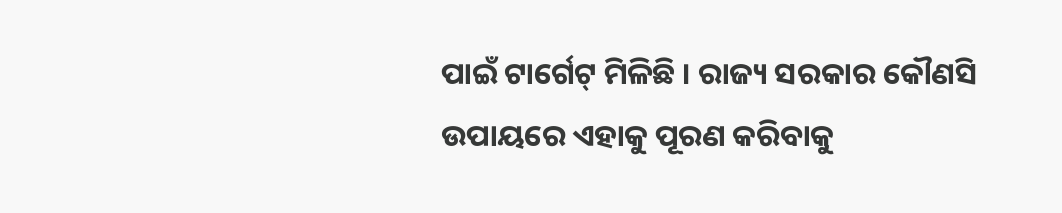ପାଇଁ ଟାର୍ଗେଟ୍ ମିଳିଛି । ରାଜ୍ୟ ସରକାର କୌଣସି ଉପାୟରେ ଏହାକୁ ପୂରଣ କରିବାକୁ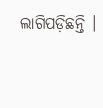ଲାଗିପଡ଼ିଛନ୍ତି ।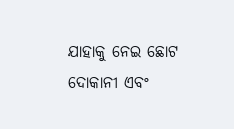ଯାହାକୁ ନେଇ ଛୋଟ ଦୋକାନୀ ଏବଂ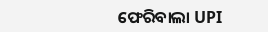ଫେରିବାଲା UPI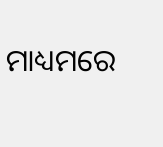ମାଧ୍ୟମରେ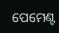ପେମେଣ୍ଟ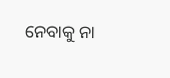ନେବାକୁ ନା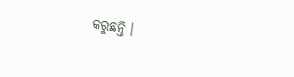କରୁଛନ୍ତି ।